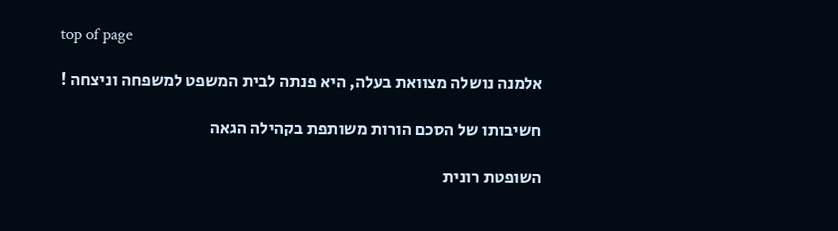top of page

אלמנה נושלה מצוואת בעלה, היא פנתה לבית המשפט למשפחה וניצחה !

חשיבותו של הסכם הורות משותפת בקהילה הגאה

השופטת רונית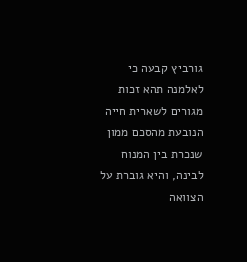גורביץ קבעה כי לאלמנה תהא זכות מגורים לשארית חייה הנובעת מהסכם ממון שנכרת בין המנוח לבינה, והיא גוברת על הצוואה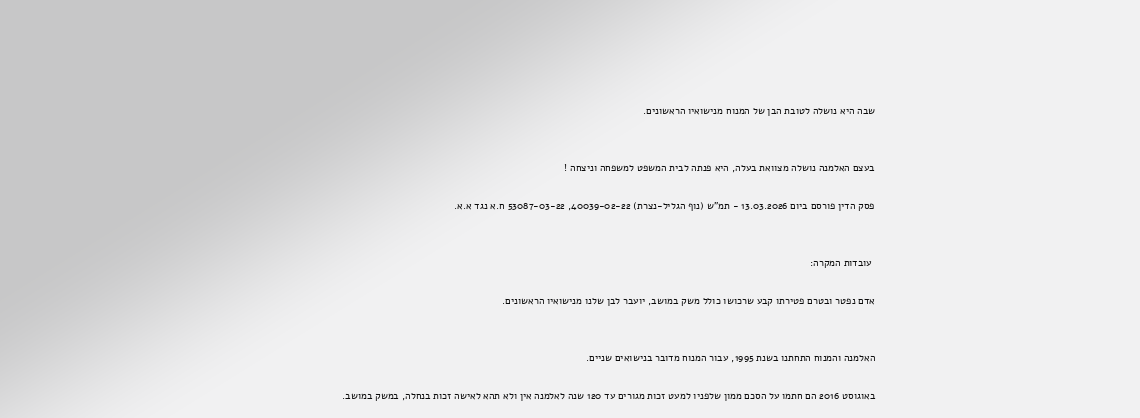שבה היא נושלה לטובת הבן של המנוח מנישואיו הראשונים.


בעצם האלמנה נושלה מצוואת בעלה, היא פנתה לבית המשפט למשפחה וניצחה !

פסק הדין פורסם ביום 13.03.2026 - תמ"ש (נוף הגליל-נצרת) 40039-02-22, 53087-03-22 ח.א נגד א.א.


 עובדות המקרה:

אדם נפטר ובטרם פטירתו קבע שרכושו כולל משק במושב, יועבר לבן שלנו מנישואיו הראשונים.


האלמנה והמנוח התחתנו בשנת 1995, עבור המנוח מדובר בנישואים שניים.

באוגוסט 2016 הם חתמו על הסכם ממון שלפניו למעט זכות מגורים עד 120 שנה לאלמנה אין ולא תהא לאישה זכות בנחלה, במשק במושב.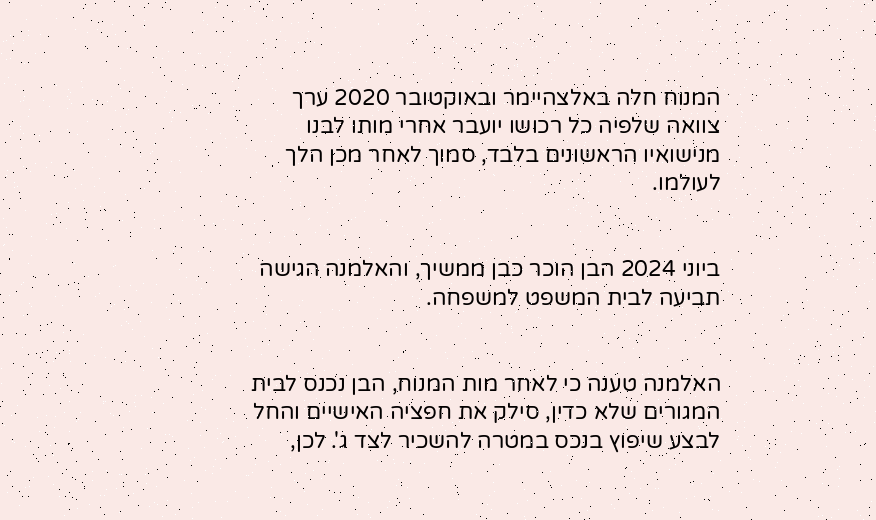המנוח חלה באלצהיימר ובאוקטובר 2020 ערך צוואה שלפיה כל רכושו יועבר אחרי מותו לבנו מנישואיו הראשונים בלבד, סמוך לאחר מכן הלך לעולמו.


ביוני 2024 הבן הוכר כבן ממשיך, והאלמנה הגישה תביעה לבית המשפט למשפחה.


האלמנה טענה כי לאחר מות המנוח, הבן נכנס לבית המגורים שלא כדין, סילק את חפציה האישיים והחל לבצע שיפוץ בנכס במטרה להשכיר לצד ג'. לכן,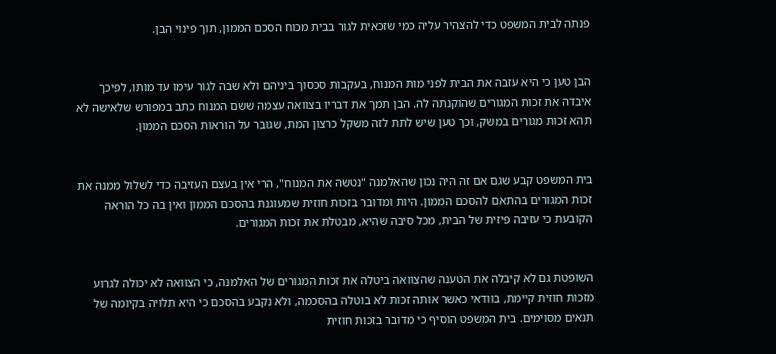פנתה לבית המשפט כדי להצהיר עליה כמי שזכאית לגור בבית מכוח הסכם הממון, תוך פינוי הבן.


הבן טען כי היא עזבה את הבית לפני מות המנוח, בעקבות סכסוך ביניהם ולא שבה לגור עימו עד מותו, לפיכך איבדה את זכות המגורים שהוקנתה לה. הבן תמך את דבריו בצוואה עצמה ששם המנוח כתב במפורש שלאישה לא תהא זכות מגורים במשק, וכך טען שיש לתת לזה משקל כרצון המת, שגובר על הוראות הסכם הממון.


בית המשפט קבע שגם אם זה היה נכון שהאלמנה "נטשה את המנוח", הרי אין בעצם העזיבה כדי לשלול ממנה את זכות המגורים בהתאם להסכם הממון. היות ומדובר בזכות חוזית שמעוגנת בהסכם הממון ואין בה כל הוראה הקובעת כי עזיבה פיזית של הבית, מכל סיבה שהיא, מבטלת את זכות המגורים.


השופטת גם לא קיבלה את הטענה שהצוואה ביטלה את זכות המגורים של האלמנה, כי הצוואה לא יכולה לגרוע מזכות חוזית קיימת, בוודאי כאשר אותה זכות לא בוטלה בהסכמה, ולא נקבע בהסכם כי היא תלויה בקיומה של תנאים מסוימים. בית המשפט הוסיף כי מדובר בזכות חוזית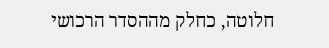חלוטה, כחלק מההסדר הרכושי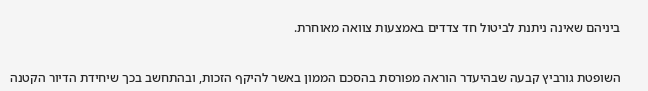ביניהם שאינה ניתנת לביטול חד צדדים באמצעות צוואה מאוחרת.


השופטת גורביץ קבעה שבהיעדר הוראה מפורסת בהסכם הממון באשר להיקף הזכות, ובהתחשב בכך שיחידת הדיור הקטנה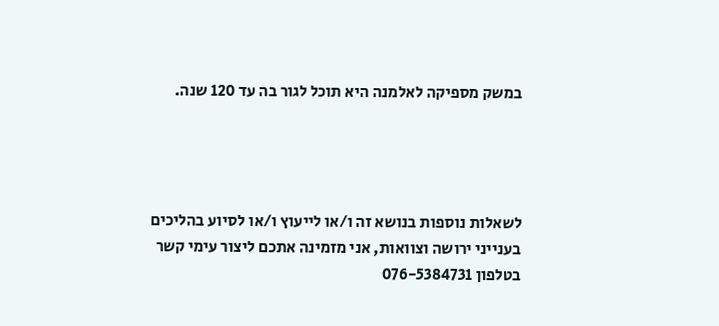במשק מספיקה לאלמנה היא תוכל לגור בה עד 120 שנה.




לשאלות נוספות בנושא זה ו/או לייעוץ ו/או לסיוע בהליכים בענייני ירושה וצוואות, אני מזמינה אתכם ליצור עימי קשר בטלפון 076-5384731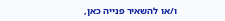ו/או להשאיר פנייה כאן,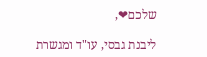שלכם❤,

ליבנת גבסי, עו"ד ומגשרת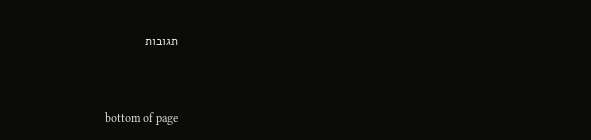תגובות


bottom of page